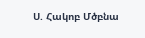Ս. Հակոբ Մծբնա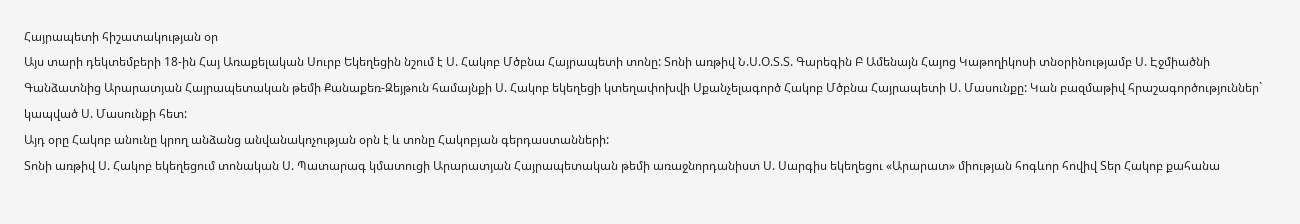Հայրապետի հիշատակության օր
Այս տարի դեկտեմբերի 18-ին Հայ Առաքելական Սուրբ Եկեղեցին նշում է Ս. Հակոբ Մծբնա Հայրապետի տոնը: Տոնի առթիվ Ն.Ս.Օ.Տ.Տ. Գարեգին Բ Ամենայն Հայոց Կաթողիկոսի տնօրինությամբ Ս. Էջմիածնի Գանձատնից Արարատյան Հայրապետական թեմի Քանաքեռ-Զեյթուն համայնքի Ս. Հակոբ եկեղեցի կտեղափոխվի Սքանչելագործ Հակոբ Մծբնա Հայրապետի Ս. Մասունքը: Կան բազմաթիվ հրաշագործություններ` կապված Ս. Մասունքի հետ:
Այդ օրը Հակոբ անունը կրող անձանց անվանակոչության օրն է և տոնը Հակոբյան գերդաստանների:
Տոնի առթիվ Ս. Հակոբ եկեղեցում տոնական Ս. Պատարագ կմատուցի Արարատյան Հայրապետական թեմի առաջնորդանիստ Ս. Սարգիս եկեղեցու «Արարատ» միության հոգևոր հովիվ Տեր Հակոբ քահանա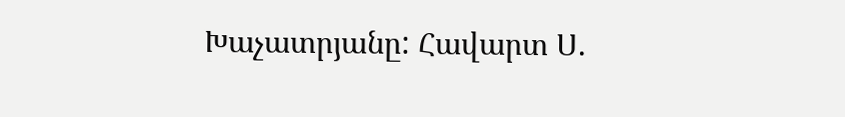Խաչատրյանը: Հավարտ Ս.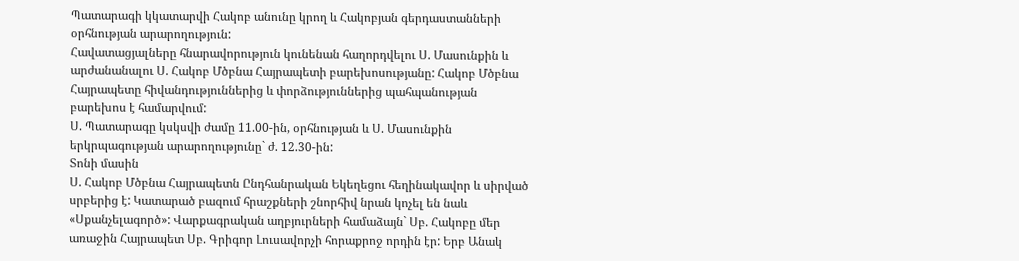Պատարագի կկատարվի Հակոբ անունը կրող և Հակոբյան գերդաստանների օրհնության արարողություն:
Հավատացյալները հնարավորություն կունենան հաղորդվելու Ս. Մասունքին և արժանանալու Ս. Հակոբ Մծբնա Հայրապետի բարեխոսությանը: Հակոբ Մծբնա Հայրապետը հիվանդություններից և փորձություններից պահպանության բարեխոս է համարվում:
Ս. Պատարագը կսկսվի ժամը 11.00-ին, օրհնության և Ս. Մասունքին երկրպագության արարողությունը` ժ. 12.30-ին:
Տոնի մասին
Ս. Հակոբ Մծբնա Հայրապետն Ընդհանրական Եկեղեցու հեղինակավոր և սիրված սրբերից է: Կատարած բազում հրաշքների շնորհիվ նրան կոչել են նաև «Սքանչելագործ»: Վարքագրական աղբյուրների համաձայն` Սբ. Հակոբը մեր առաջին Հայրապետ Սբ. Գրիգոր Լուսավորչի հորաքրոջ որդին էր: Երբ Անակ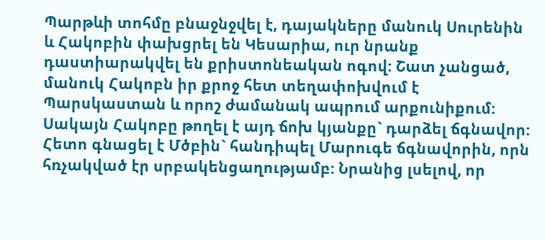Պարթևի տոհմը բնաջնջվել է, դայակները մանուկ Սուրենին և Հակոբին փախցրել են Կեսարիա, ուր նրանք դաստիարակվել են քրիստոնեական ոգով: Շատ չանցած, մանուկ Հակոբն իր քրոջ հետ տեղափոխվում է Պարսկաստան և որոշ ժամանակ ապրում արքունիքում: Սակայն Հակոբը թողել է այդ ճոխ կյանքը` դարձել ճգնավոր: Հետո գնացել է Մծբին` հանդիպել Մարուգե ճգնավորին, որն հռչակված էր սրբակենցաղությամբ: Նրանից լսելով, որ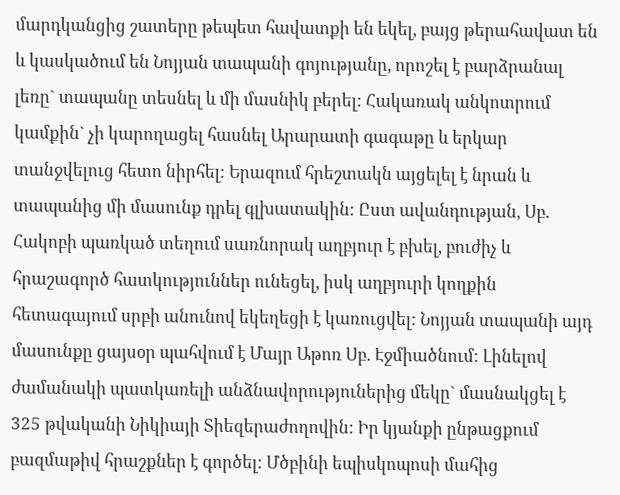մարդկանցից շատերը թեպետ հավատքի են եկել, բայց թերահավատ են և կասկածում են Նոյյան տապանի գոյությանը, որոշել է բարձրանալ լեռը` տապանը տեսնել և մի մասնիկ բերել: Հակառակ անկոտրում կամքին` չի կարողացել հասնել Արարատի գագաթը և երկար տանջվելուց հետո նիրհել: Երազում հրեշտակն այցելել է նրան և տապանից մի մասունք դրել գլխատակին: Ըստ ավանդության, Սբ. Հակոբի պառկած տեղում սառնորակ աղբյուր է բխել, բուժիչ և հրաշագործ հատկություններ ունեցել, իսկ աղբյուրի կողքին հետագայում սրբի անունով եկեղեցի է կառուցվել: Նոյյան տապանի այդ մասունքը ցայսօր պահվում է Մայր Աթոռ Սբ. Էջմիածնում: Լինելով ժամանակի պատկառելի անձնավորություներից մեկը` մասնակցել է 325 թվականի Նիկիայի Տիեզերաժողովին: Իր կյանքի ընթացքում բազմաթիվ հրաշքներ է գործել: Մծբինի եպիսկոպոսի մահից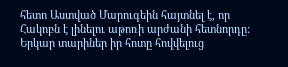հետո Աստված Մարուգեին հայտնել է, որ Հակոբն է լինելու աթոռի արժանի հետնորդը: Երկար տարիներ իր հոտը հովվելուց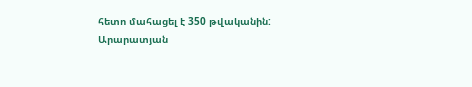հետո մահացել է 350 թվականին:
Արարատյան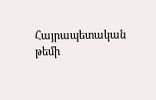Հայրապետական թեմի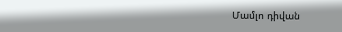Մամլո դիվան